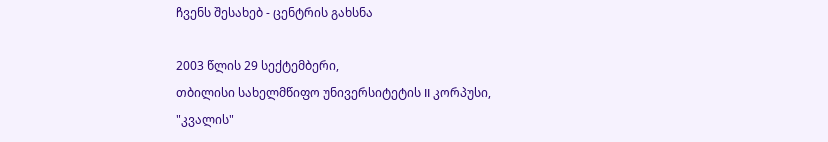ჩვენს შესახებ - ცენტრის გახსნა

2003 წლის 29 სექტემბერი,
თბილისი სახელმწიფო უნივერსიტეტის II კორპუსი,
"კვალის"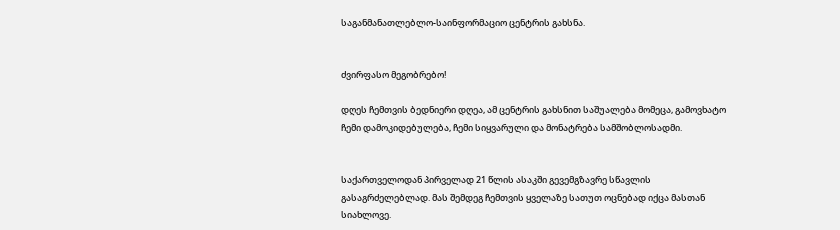საგანმანათლებლო-საინფორმაციო ცენტრის გახსნა.


ძვირფასო მეგობრებო!

დღეს ჩემთვის ბედნიერი დღეა, ამ ცენტრის გახსნით საშუალება მომეცა, გამოვხატო ჩემი დამოკიდებულება, ჩემი სიყვარული და მონატრება სამშობლოსადმი.


საქართველოდან პირველად 21 წლის ასაკში გევემგზავრე სწავლის გასაგრძელებლად. მას შემდეგ ჩემთვის ყველაზე სათუთ ოცნებად იქცა მასთან სიახლოვე.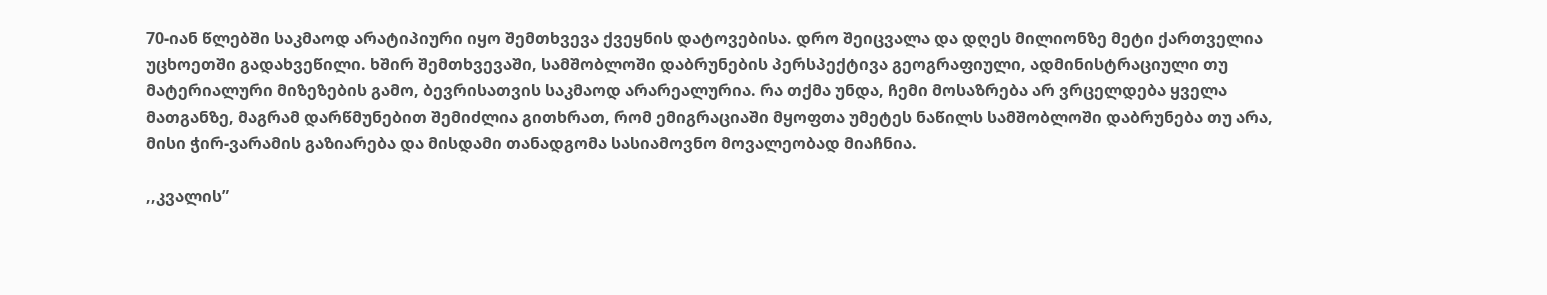70-იან წლებში საკმაოდ არატიპიური იყო შემთხვევა ქვეყნის დატოვებისა. დრო შეიცვალა და დღეს მილიონზე მეტი ქართველია უცხოეთში გადახვეწილი. ხშირ შემთხვევაში, სამშობლოში დაბრუნების პერსპექტივა გეოგრაფიული, ადმინისტრაციული თუ მატერიალური მიზეზების გამო, ბევრისათვის საკმაოდ არარეალურია. რა თქმა უნდა, ჩემი მოსაზრება არ ვრცელდება ყველა მათგანზე, მაგრამ დარწმუნებით შემიძლია გითხრათ, რომ ემიგრაციაში მყოფთა უმეტეს ნაწილს სამშობლოში დაბრუნება თუ არა, მისი ჭირ-ვარამის გაზიარება და მისდამი თანადგომა სასიამოვნო მოვალეობად მიაჩნია.

,,კვალის”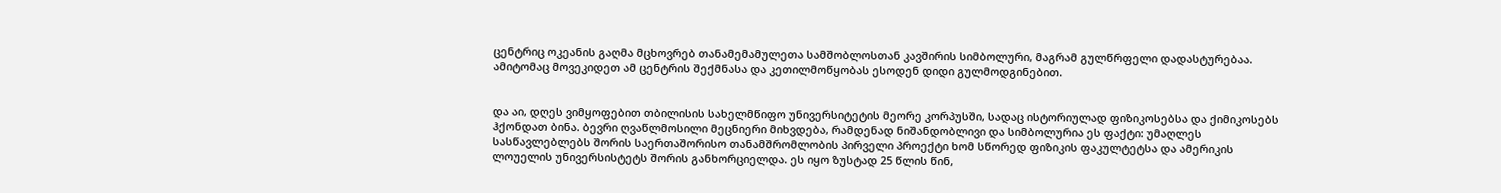ცენტრიც ოკეანის გაღმა მცხოვრებ თანამემამულეთა სამშობლოსთან კავშირის სიმბოლური, მაგრამ გულწრფელი დადასტურებაა. ამიტომაც მოვეკიდეთ ამ ცენტრის შექმნასა და კეთილმოწყობას ესოდენ დიდი გულმოდგინებით.


და აი, დღეს ვიმყოფებით თბილისის სახელმწიფო უნივერსიტეტის მეორე კორპუსში, სადაც ისტორიულად ფიზიკოსებსა და ქიმიკოსებს ჰქონდათ ბინა. ბევრი ღვაწლმოსილი მეცნიერი მიხვდება, რამდენად ნიშანდობლივი და სიმბოლურია ეს ფაქტი: უმაღლეს სასწავლებლებს შორის საერთაშორისო თანამშრომლობის პირველი პროექტი ხომ სწორედ ფიზიკის ფაკულტეტსა და ამერიკის ლოუელის უნივერსისტეტს შორის განხორციელდა. ეს იყო ზუსტად 25 წლის წინ,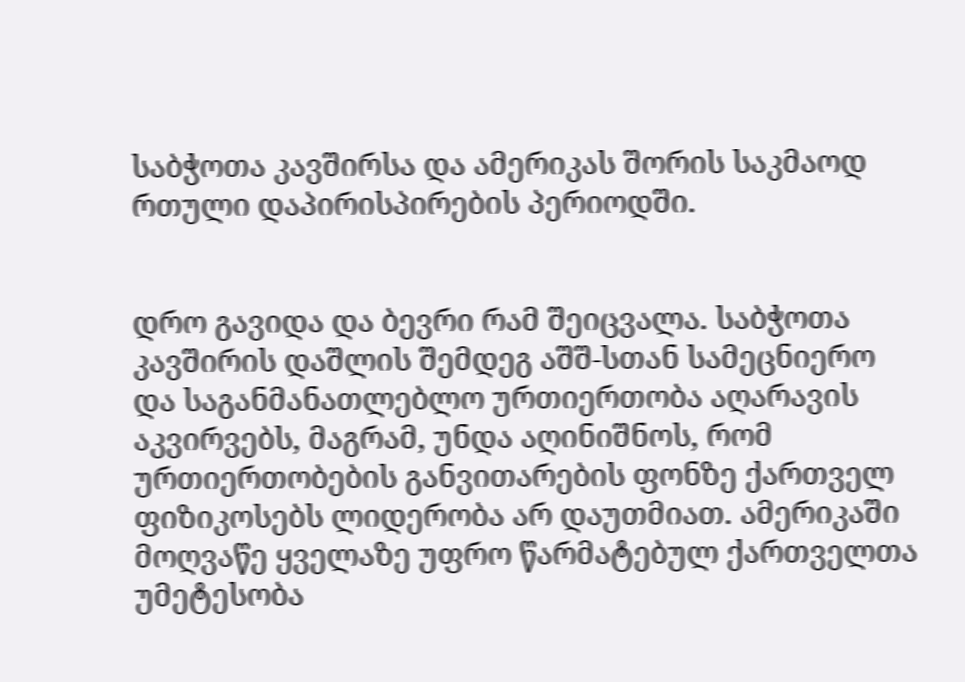საბჭოთა კავშირსა და ამერიკას შორის საკმაოდ რთული დაპირისპირების პერიოდში.


დრო გავიდა და ბევრი რამ შეიცვალა. საბჭოთა კავშირის დაშლის შემდეგ აშშ-სთან სამეცნიერო და საგანმანათლებლო ურთიერთობა აღარავის აკვირვებს, მაგრამ, უნდა აღინიშნოს, რომ ურთიერთობების განვითარების ფონზე ქართველ ფიზიკოსებს ლიდერობა არ დაუთმიათ. ამერიკაში მოღვაწე ყველაზე უფრო წარმატებულ ქართველთა უმეტესობა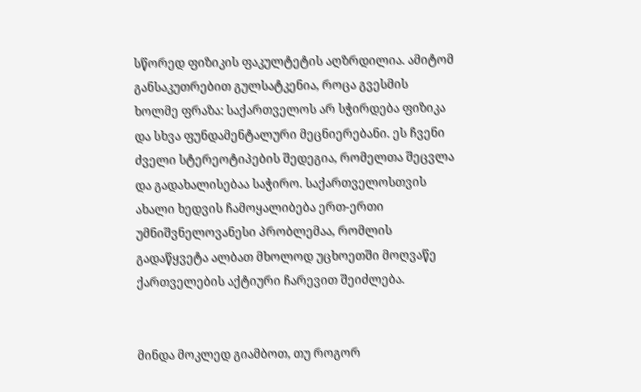სწორედ ფიზიკის ფაკულტეტის აღზრდილია. ამიტომ განსაკუთრებით გულსატკენია, როცა გვესმის ხოლმე ფრაზა: საქართველოს არ სჭირდება ფიზიკა და სხვა ფუნდამენტალური მეცნიერებანი. ეს ჩვენი ძველი სტერეოტიპების შედეგია, რომელთა შეცვლა და გადახალისებაა საჭირო. საქართველოსთვის ახალი ხედვის ჩამოყალიბება ერთ-ერთი უმნიშვნელოვანესი პრობლემაა, რომლის გადაწყვეტა ალბათ მხოლოდ უცხოეთში მოღვაწე ქართველების აქტიური ჩარევით შეიძლება.


მინდა მოკლედ გიამბოთ, თუ როგორ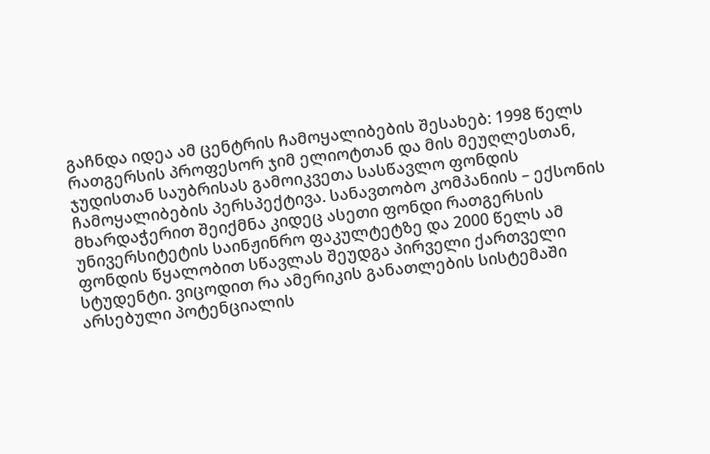გაჩნდა იდეა ამ ცენტრის ჩამოყალიბების შესახებ: 1998 წელს რათგერსის პროფესორ ჯიმ ელიოტთან და მის მეუღლესთან, ჯუდისთან საუბრისას გამოიკვეთა სასწავლო ფონდის ჩამოყალიბების პერსპექტივა. სანავთობო კომპანიის – ექსონის მხარდაჭერით შეიქმნა კიდეც ასეთი ფონდი რათგერსის უნივერსიტეტის საინჟინრო ფაკულტეტზე და 2000 წელს ამ ფონდის წყალობით სწავლას შეუდგა პირველი ქართველი სტუდენტი. ვიცოდით რა ამერიკის განათლების სისტემაში არსებული პოტენციალის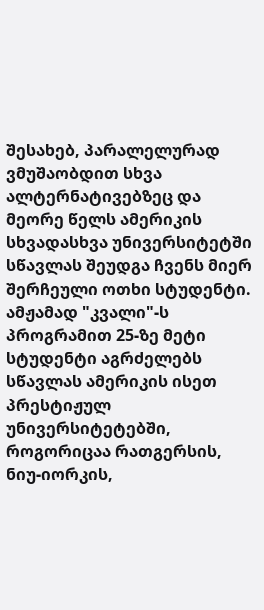შესახებ, პარალელურად ვმუშაობდით სხვა ალტერნატივებზეც და მეორე წელს ამერიკის სხვადასხვა უნივერსიტეტში სწავლას შეუდგა ჩვენს მიერ შერჩეული ოთხი სტუდენტი. ამჟამად "კვალი"-ს პროგრამით 25-ზე მეტი სტუდენტი აგრძელებს სწავლას ამერიკის ისეთ პრესტიჟულ უნივერსიტეტებში, როგორიცაა რათგერსის, ნიუ-იორკის,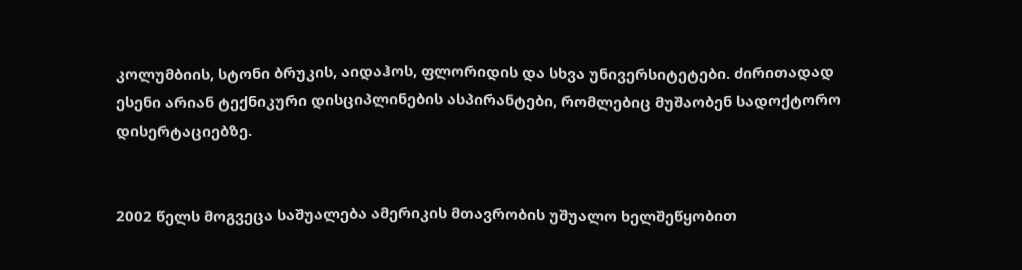კოლუმბიის, სტონი ბრუკის, აიდაჰოს, ფლორიდის და სხვა უნივერსიტეტები. ძირითადად ესენი არიან ტექნიკური დისციპლინების ასპირანტები, რომლებიც მუშაობენ სადოქტორო დისერტაციებზე.


2002 წელს მოგვეცა საშუალება ამერიკის მთავრობის უშუალო ხელშეწყობით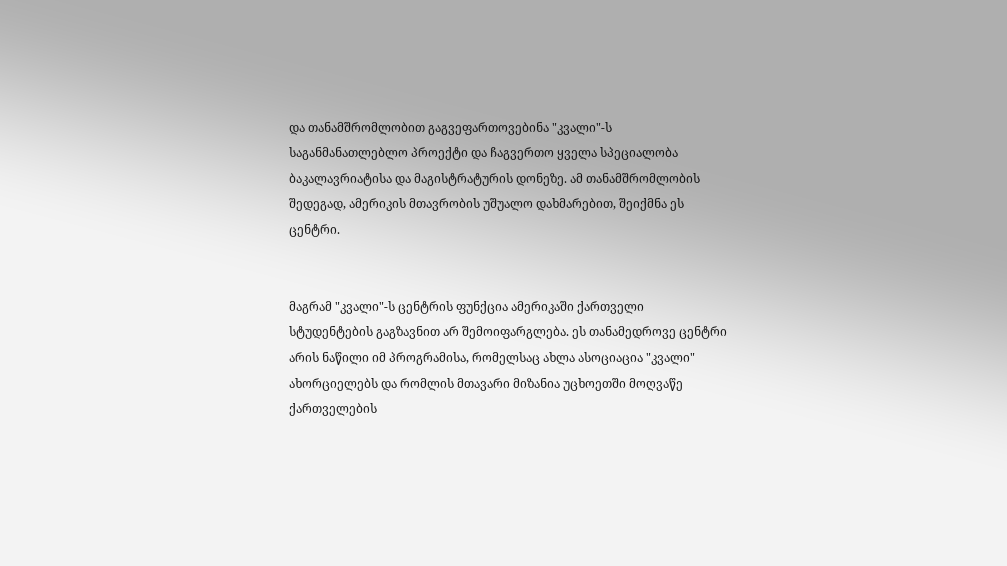და თანამშრომლობით გაგვეფართოვებინა "კვალი"-ს საგანმანათლებლო პროექტი და ჩაგვერთო ყველა სპეციალობა ბაკალავრიატისა და მაგისტრატურის დონეზე. ამ თანამშრომლობის შედეგად, ამერიკის მთავრობის უშუალო დახმარებით, შეიქმნა ეს ცენტრი.


მაგრამ "კვალი"-ს ცენტრის ფუნქცია ამერიკაში ქართველი სტუდენტების გაგზავნით არ შემოიფარგლება. ეს თანამედროვე ცენტრი არის ნაწილი იმ პროგრამისა, რომელსაც ახლა ასოციაცია "კვალი" ახორციელებს და რომლის მთავარი მიზანია უცხოეთში მოღვაწე ქართველების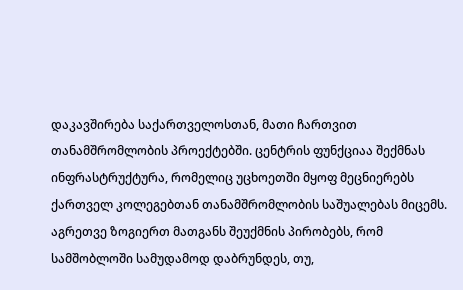დაკავშირება საქართველოსთან, მათი ჩართვით თანამშრომლობის პროექტებში. ცენტრის ფუნქციაა შექმნას ინფრასტრუქტურა, რომელიც უცხოეთში მყოფ მეცნიერებს ქართველ კოლეგებთან თანამშრომლობის საშუალებას მიცემს. აგრეთვე ზოგიერთ მათგანს შეუქმნის პირობებს, რომ სამშობლოში სამუდამოდ დაბრუნდეს, თუ,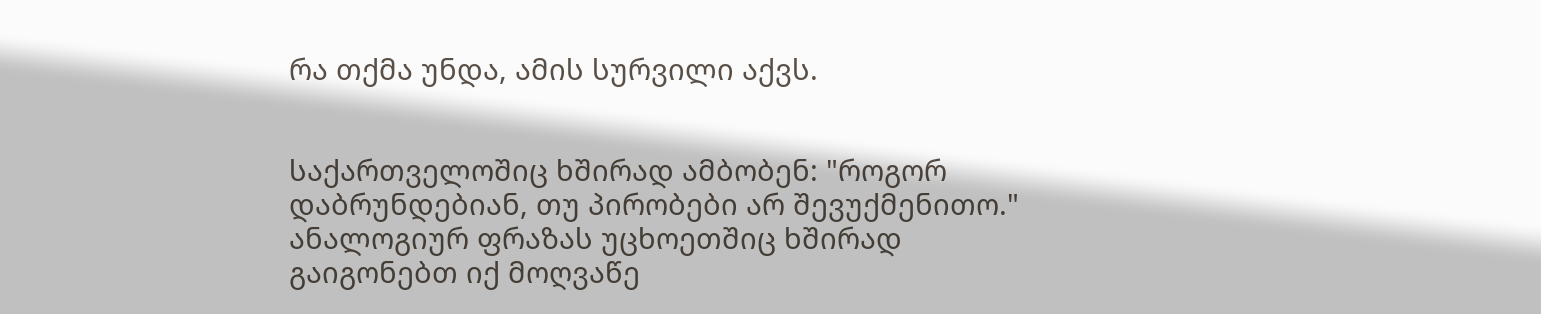რა თქმა უნდა, ამის სურვილი აქვს.


საქართველოშიც ხშირად ამბობენ: "როგორ დაბრუნდებიან, თუ პირობები არ შევუქმენითო." ანალოგიურ ფრაზას უცხოეთშიც ხშირად გაიგონებთ იქ მოღვაწე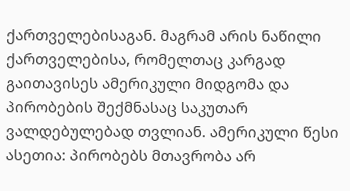ქართველებისაგან. მაგრამ არის ნაწილი ქართველებისა, რომელთაც კარგად გაითავისეს ამერიკული მიდგომა და პირობების შექმნასაც საკუთარ ვალდებულებად თვლიან. ამერიკული წესი ასეთია: პირობებს მთავრობა არ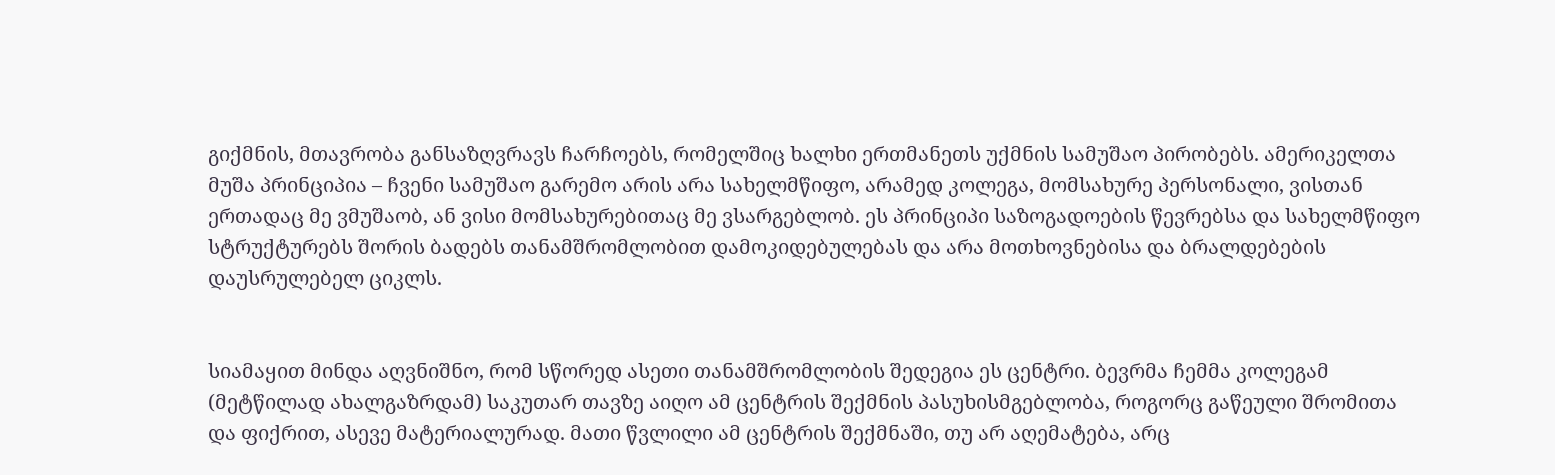გიქმნის, მთავრობა განსაზღვრავს ჩარჩოებს, რომელშიც ხალხი ერთმანეთს უქმნის სამუშაო პირობებს. ამერიკელთა მუშა პრინციპია – ჩვენი სამუშაო გარემო არის არა სახელმწიფო, არამედ კოლეგა, მომსახურე პერსონალი, ვისთან ერთადაც მე ვმუშაობ, ან ვისი მომსახურებითაც მე ვსარგებლობ. ეს პრინციპი საზოგადოების წევრებსა და სახელმწიფო სტრუქტურებს შორის ბადებს თანამშრომლობით დამოკიდებულებას და არა მოთხოვნებისა და ბრალდებების დაუსრულებელ ციკლს.


სიამაყით მინდა აღვნიშნო, რომ სწორედ ასეთი თანამშრომლობის შედეგია ეს ცენტრი. ბევრმა ჩემმა კოლეგამ (მეტწილად ახალგაზრდამ) საკუთარ თავზე აიღო ამ ცენტრის შექმნის პასუხისმგებლობა, როგორც გაწეული შრომითა და ფიქრით, ასევე მატერიალურად. მათი წვლილი ამ ცენტრის შექმნაში, თუ არ აღემატება, არც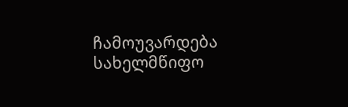ჩამოუვარდება სახელმწიფო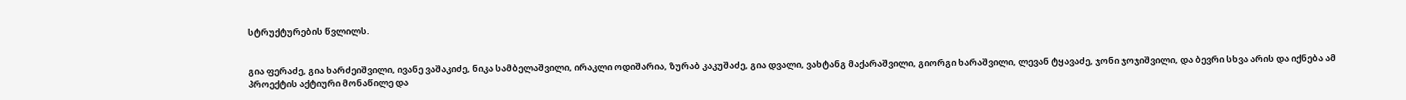სტრუქტურების წვლილს.


გია ფერაძე, გია ხარძეიშვილი, ივანე ვაშაკიძე, ნიკა სამბელაშვილი, ირაკლი ოდიშარია, ზურაბ კაკუშაძე, გია დვალი, ვახტანგ მაქარაშვილი, გიორგი ხარაშვილი, ლევან ტყავაძე, ჯონი ჯოჯიშვილი, და ბევრი სხვა არის და იქნება ამ პროექტის აქტიური მონაწილე და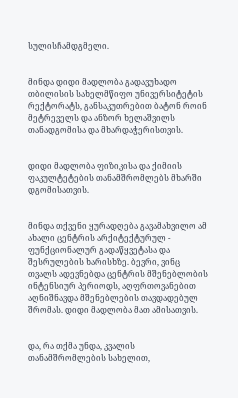სულისჩამდგმელი.


მინდა დიდი მადლობა გადავუხადო თბილისის სახელმწიფო უნივერსიტეტის რექტორატს, განსაკუთრებით ბატონ როინ მეტრეველს და ანზორ ხელაშვილს თანადგომისა და მხარდაჭერისთვის.


დიდი მადლობა ფიზიკისა და ქიმიის ფაკულტეტების თანამშრომლებს მხარში დგომისათვის.


მინდა თქვენი ყურადღება გავამახვილო ამ ახალი ცენტრის არქიტექტურულ - ფუნქციონალურ გადაწყვეტასა და შესრულების ხარისხზე. ბევრი, ვინც თვალს ადევნებდა ცენტრის მშენებლობის ინტენსიურ პერიოდს, აღფრთოვანებით აღნიშნავდა მშენებლების თავდადებულ შრომას. დიდი მადლობა მათ ამისათვის.


და, რა თქმა უნდა, კვალის თანამშრომლების სახელით,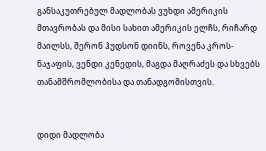განსაკუთრებულ მადლობას ვუხდი ამერიკის მთავრობას და მისი სახით ამერიკის ელჩს, რიჩარდ მაილსს, შერონ ჰუდსონ დიინს, როვენა კროს-ნაჯაფის, ვენდი კენედის, მაგდა მაღრაძეს და სხვებს თანამშრომლობისა და თანადგომისთვის.


დიდი მადლობა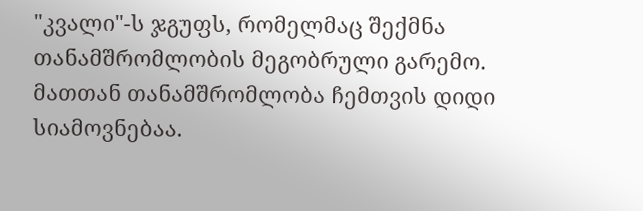"კვალი"-ს ჯგუფს, რომელმაც შექმნა თანამშრომლობის მეგობრული გარემო. მათთან თანამშრომლობა ჩემთვის დიდი სიამოვნებაა.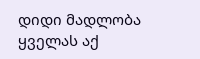დიდი მადლობა ყველას აქ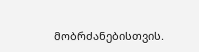მობრძანებისთვის.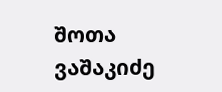შოთა ვაშაკიძე